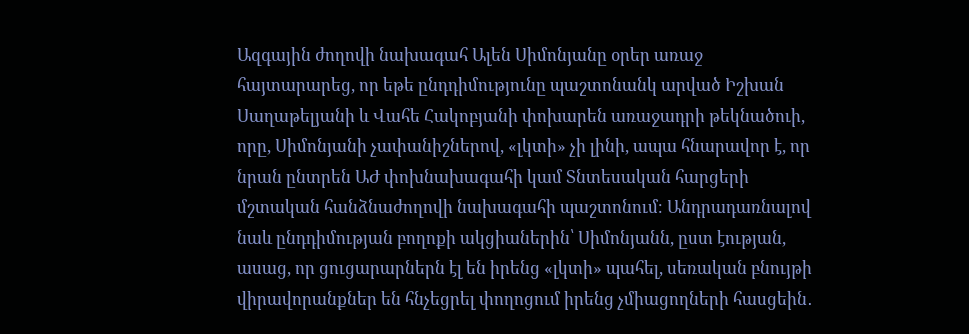Ազգային ժողովի նախագահ Ալեն Սիմոնյանը օրեր առաջ հայտարարեց, որ եթե ընդդիմությունը պաշտոնանկ արված Իշխան Սաղաթելյանի և Վահե Հակոբյանի փոխարեն առաջադրի թեկնածուի, որը, Սիմոնյանի չափանիշներով, «լկտի» չի լինի, ապա հնարավոր է, որ նրան ընտրեն ԱԺ փոխնախագահի կամ Տնտեսական հարցերի մշտական հանձնաժողովի նախագահի պաշտոնում։ Անդրադառնալով նաև ընդդիմության բողոքի ակցիաներին՝ Սիմոնյանն, ըստ էության, ասաց, որ ցուցարարներն էլ են իրենց «լկտի» պահել, սեռական բնույթի վիրավորանքներ են հնչեցրել փողոցում իրենց չմիացողների հասցեին․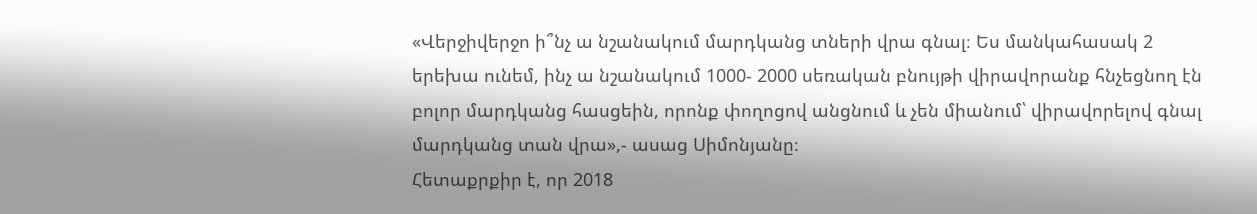«Վերջիվերջո ի՞նչ ա նշանակում մարդկանց տների վրա գնալ։ Ես մանկահասակ 2 երեխա ունեմ, ինչ ա նշանակում 1000- 2000 սեռական բնույթի վիրավորանք հնչեցնող էն բոլոր մարդկանց հասցեին, որոնք փողոցով անցնում և չեն միանում՝ վիրավորելով գնալ մարդկանց տան վրա»,- ասաց Սիմոնյանը։
Հետաքրքիր է, որ 2018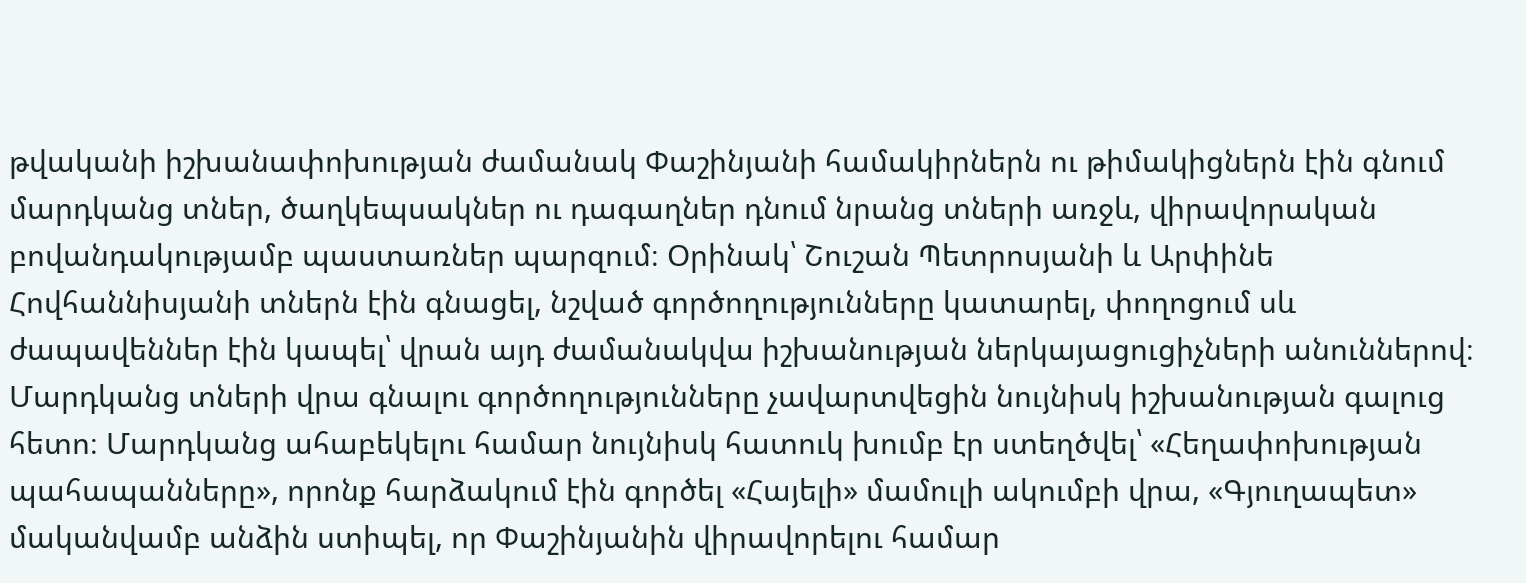թվականի իշխանափոխության ժամանակ Փաշինյանի համակիրներն ու թիմակիցներն էին գնում մարդկանց տներ, ծաղկեպսակներ ու դագաղներ դնում նրանց տների առջև, վիրավորական բովանդակությամբ պաստառներ պարզում։ Օրինակ՝ Շուշան Պետրոսյանի և Արփինե Հովհաննիսյանի տներն էին գնացել, նշված գործողությունները կատարել, փողոցում սև ժապավեններ էին կապել՝ վրան այդ ժամանակվա իշխանության ներկայացուցիչների անուններով։ Մարդկանց տների վրա գնալու գործողությունները չավարտվեցին նույնիսկ իշխանության գալուց հետո։ Մարդկանց ահաբեկելու համար նույնիսկ հատուկ խումբ էր ստեղծվել՝ «Հեղափոխության պահապանները», որոնք հարձակում էին գործել «Հայելի» մամուլի ակումբի վրա, «Գյուղապետ» մականվամբ անձին ստիպել, որ Փաշինյանին վիրավորելու համար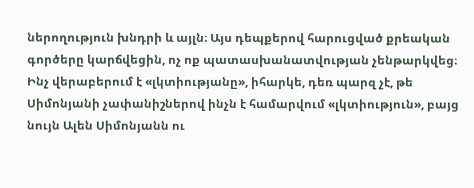ներողություն խնդրի և այլն։ Այս դեպքերով հարուցված քրեական գործերը կարճվեցին, ոչ ոք պատասխանատվության չենթարկվեց։
Ինչ վերաբերում է «լկտիությանը», իհարկե, դեռ պարզ չէ, թե Սիմոնյանի չափանիշներով ինչն է համարվում «լկտիություն», բայց նույն Ալեն Սիմոնյանն ու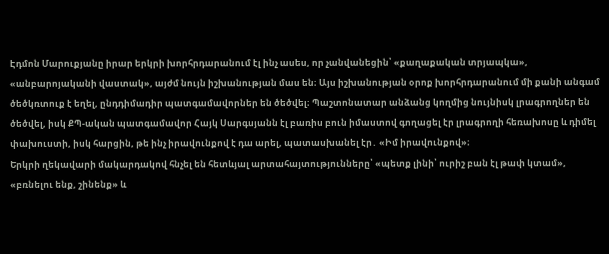Էդմոն Մարուքյանը իրար երկրի խորհրդարանում էլ ինչ ասես, որ չանվանեցին՝ «քաղաքական տրյապկա», «անբարոյականի վաստակ», այժմ նույն իշխանության մաս են։ Այս իշխանության օրոք խորհրդարանում մի քանի անգամ ծեծկռտուք է եղել, ընդդիմադիր պատգամավորներ են ծեծվել։ Պաշտոնատար անձանց կողմից նույնիսկ լրագրողներ են ծեծվել, իսկ ՔՊ-ական պատգամավոր Հայկ Սարգսյանն էլ բառիս բուն իմաստով գողացել էր լրագրողի հեռախոսը և դիմել փախուստի, իսկ հարցին, թե ինչ իրավունքով է դա արել, պատասխանել էր․ «Իմ իրավունքով»։
Երկրի ղեկավարի մակարդակով հնչել են հետևյալ արտահայտությունները՝ «պետք լինի՝ ուրիշ բան էլ թափ կտամ», «բռնելու ենք, շինենք» և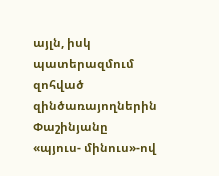այլն, իսկ պատերազմում զոհված զինծառայողներին Փաշինյանը «պյուս- մինուս»-ով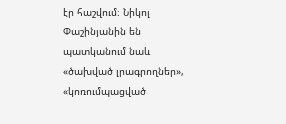էր հաշվում։ Նիկոլ Փաշինյանին են պատկանում նաև «ծախված լրագրողներ», «կոռումպացված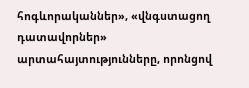հոգևորականներ», «վնգստացող դատավորներ» արտահայտությունները, որոնցով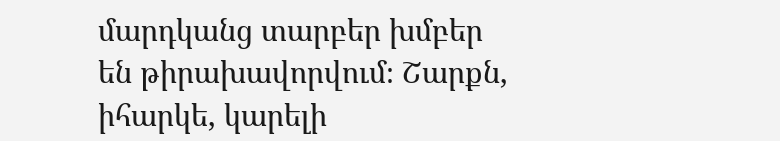մարդկանց տարբեր խմբեր են թիրախավորվում։ Շարքն, իհարկե, կարելի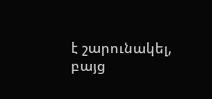է շարունակել, բայց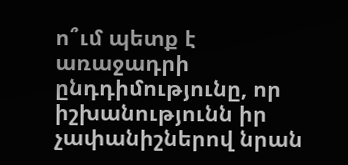ո՞ւմ պետք է առաջադրի ընդդիմությունը, որ իշխանությունն իր չափանիշներով նրան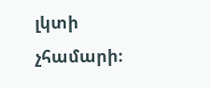լկտի չհամարի։